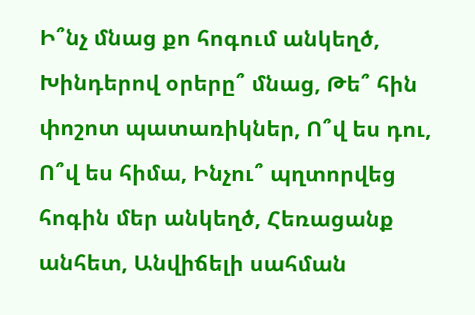Ի՞նչ մնաց քո հոգում անկեղծ, Խինդերով օրերը՞ մնաց, Թե՞ հին փոշոտ պատառիկներ, Ո՞վ ես դու, Ո՞վ ես հիմա, Ինչու՞ պղտորվեց հոգին մեր անկեղծ, Հեռացանք անհետ, Անվիճելի սահման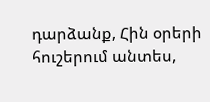դարձանք, Հին օրերի հուշերում անտես,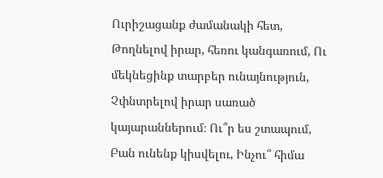Ուրիշացանք ժամանակի հետ, Թողնելով իրար, հեռու կանգառում, Ու մեկնեցինք տարբեր ունայնություն, Չփնտրելով իրար սառած կայարաններում։ Ու՞ր ես շտապում, Բան ունենք կիսվելու, Ինչու՞ հիմա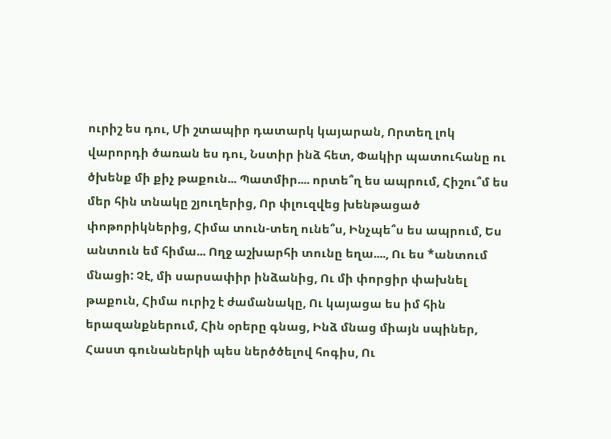ուրիշ ես դու, Մի շտապիր դատարկ կայարան, Որտեղ լոկ վարորդի ծառան ես դու, Նստիր ինձ հետ, Փակիր պատուհանը ու ծխենք մի քիչ թաքուն... Պատմիր.... որտե՞ղ ես ապրում, Հիշու՞մ ես մեր հին տնակը շյուղերից, Որ փլուզվեց խենթացած փոթորիկներից, Հիմա տուն-տեղ ունե՞ս, Ինչպե՞ս ես ապրում, Ես անտուն եմ հիմա... Ողջ աշխարհի տունը եղա...., Ու ես *անտում մնացի: Չէ, մի սարսափիր ինձանից, Ու մի փորցիր փախնել թաքուն, Հիմա ուրիշ է ժամանակը, Ու կայացա ես իմ հին երազանքներում, Հին օրերը գնաց, Ինձ մնաց միայն սպիներ, Հաստ գունաներկի պես ներծծելով հոգիս, Ու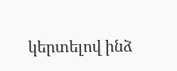կերտելով ինձ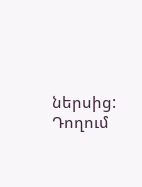ներսից: Դողում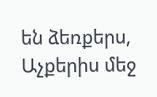են ձեռքերս, Աչքերիս մեջ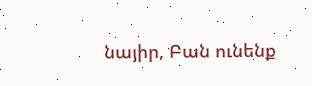նայիր, Բան ունենք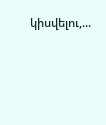կիսվելու,...